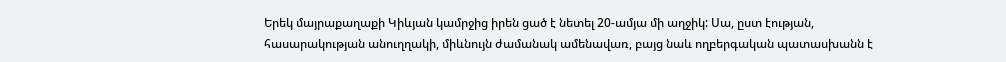Երեկ մայրաքաղաքի Կիևյան կամրջից իրեն ցած է նետել 20-ամյա մի աղջիկ: Սա, ըստ էության, հասարակության անուղղակի, միևնույն ժամանակ ամենավառ, բայց նաև ողբերգական պատասխանն է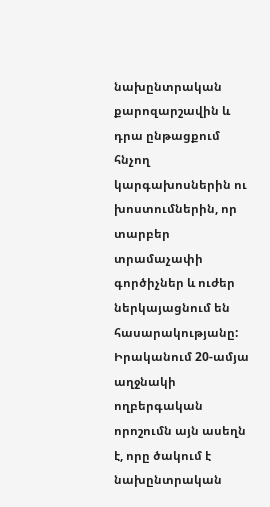նախընտրական քարոզարշավին և դրա ընթացքում հնչող կարգախոսներին ու խոստումներին, որ տարբեր տրամաչափի գործիչներ և ուժեր ներկայացնում են հասարակությանը: Իրականում 20-ամյա աղջնակի ողբերգական որոշումն այն ասեղն է, որը ծակում է նախընտրական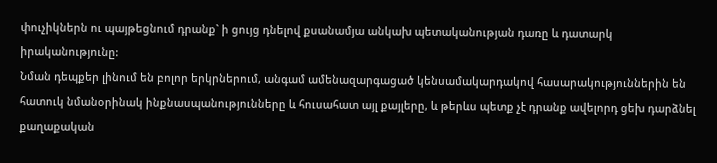փուչիկներն ու պայթեցնում դրանք` ի ցույց դնելով քսանամյա անկախ պետականության դառը և դատարկ իրականությունը:
Նման դեպքեր լինում են բոլոր երկրներում, անգամ ամենազարգացած կենսամակարդակով հասարակություններին են հատուկ նմանօրինակ ինքնասպանությունները և հուսահատ այլ քայլերը, և թերևս պետք չէ դրանք ավելորդ ցեխ դարձնել քաղաքական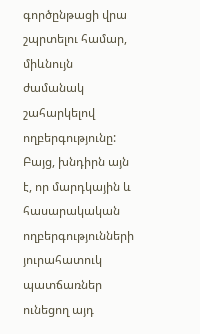գործընթացի վրա շպրտելու համար, միևնույն ժամանակ շահարկելով ողբերգությունը: Բայց, խնդիրն այն է, որ մարդկային և հասարակական ողբերգությունների յուրահատուկ պատճառներ ունեցող այդ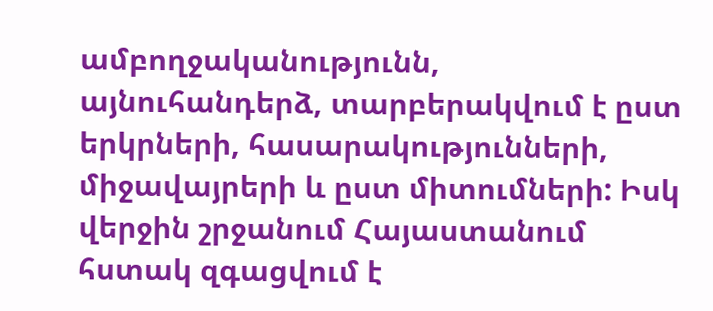ամբողջականությունն, այնուհանդերձ, տարբերակվում է ըստ երկրների, հասարակությունների, միջավայրերի և ըստ միտումների: Իսկ վերջին շրջանում Հայաստանում հստակ զգացվում է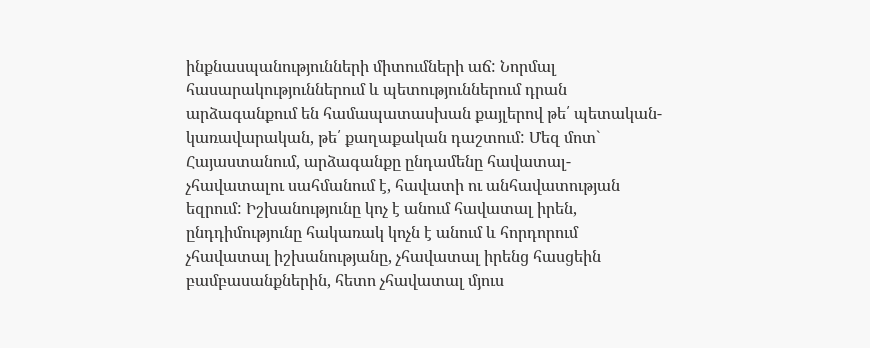ինքնասպանությունների միտումների աճ: Նորմալ հասարակություններում և պետություններում դրան արձագանքում են համապատասխան քայլերով թե՛ պետական-կառավարական, թե՛ քաղաքական դաշտում: Մեզ մոտ` Հայաստանում, արձագանքը ընդամենը հավատալ-չհավատալու սահմանում է, հավատի ու անհավատության եզրում: Իշխանությունը կոչ է անում հավատալ իրեն, ընդդիմությունը հակառակ կոչն է անում և հորդորում չհավատալ իշխանությանը, չհավատալ իրենց հասցեին բամբասանքներին, հետո չհավատալ մյուս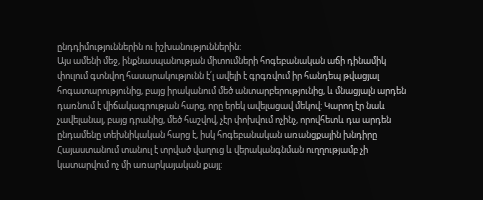ընդդիմություններին ու իշխանություններին:
Այս ամենի մեջ, ինքնասպանության միտումների հոգեբանական աճի դինամիկ փուլում գտնվող հասարակությունն է՛լ ավելի է գրգռվում իր հանդեպ թվացյալ հոգատարությունից, բայց իրականում մեծ անտարբերությունից, և մնացյալն արդեն դառնում է վիճակագրության հարց, որը երեկ ավելացավ մեկով: Կարող էր նաև չավելանալ, բայց դրանից, մեծ հաշվով, չէր փոխվում ոչինչ, որովհետև դա արդեն ընդամենը տեխնիկական հարց է, իսկ հոգեբանական առանցքային խնդիրը Հայաստանում տանուլ է տրված վաղուց և վերականգնման ուղղությամբ չի կատարվում ոչ մի առարկայական քայլ: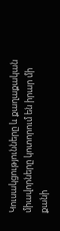Կուսակցությունները և քաղաքական միավորները կոտորում են իրար մի քանի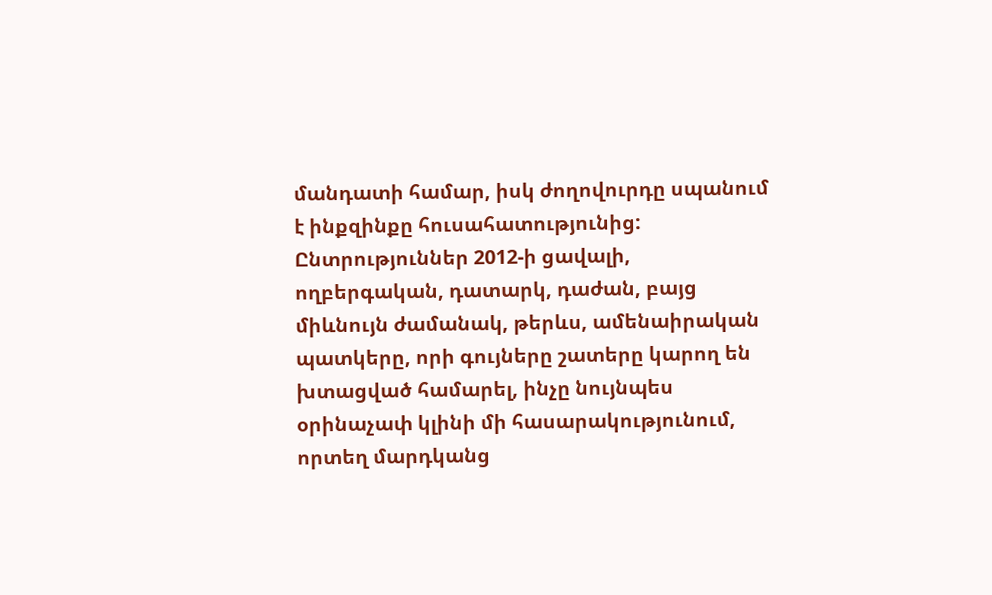մանդատի համար, իսկ ժողովուրդը սպանում է ինքզինքը հուսահատությունից: Ընտրություններ 2012-ի ցավալի, ողբերգական, դատարկ, դաժան, բայց միևնույն ժամանակ, թերևս, ամենաիրական պատկերը, որի գույները շատերը կարող են խտացված համարել, ինչը նույնպես օրինաչափ կլինի մի հասարակությունում, որտեղ մարդկանց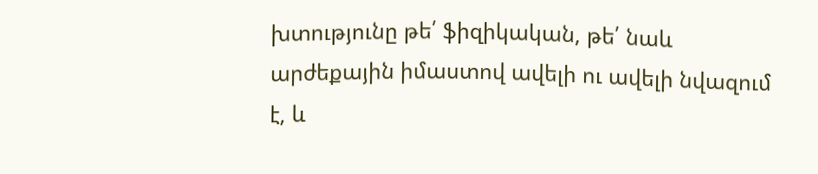խտությունը թե՛ ֆիզիկական, թե՛ նաև արժեքային իմաստով ավելի ու ավելի նվազում է, և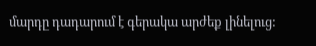մարդը դադարում է գերակա արժեք լինելուց: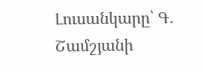Լուսանկարը՝ Գ․ Շամշյանի